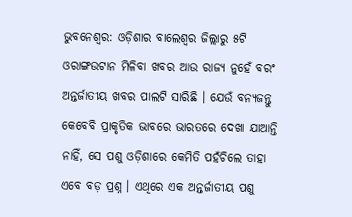ଭୁବନେଶ୍ୱର: ଓଡ଼ିଶାର ବାଲେଶ୍ୱର ଜିଲ୍ଲାରୁ ୫ଟି ଓରାଙ୍ଗଉଟାନ ମିଳିବା ଖବର ଆଉ ରାଜ୍ୟ ନୁହେଁ ବରଂ ଅନ୍ତର୍ଜାତୀୟ ଖବର ପାଲଟି ସାରିଛି । ଯେଉଁ ବନ୍ୟଜନ୍ତୁ କେବେବି ପ୍ରାକୃତିକ ଭାବରେ ଭାରତରେ ଦେଖା ଯାଆନ୍ତି ନାହିଁ, ସେ ପଶୁ ଓଡ଼ିଶାରେ କେମିତି ପହଁଚିଲେ ତାହା ଏବେ ବଡ଼ ପ୍ରଶ୍ନ । ଏଥିରେ ଏକ ଅନ୍ତର୍ଜାତୀୟ ପଶୁ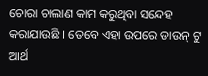ଚୋରା ଚାଲାଣ କାମ କରୁଥିବା ସନ୍ଦେହ କରାଯାଉଛି । ତେବେ ଏହା ଉପରେ ଡାଉନ୍ ଟୁ ଆର୍ଥ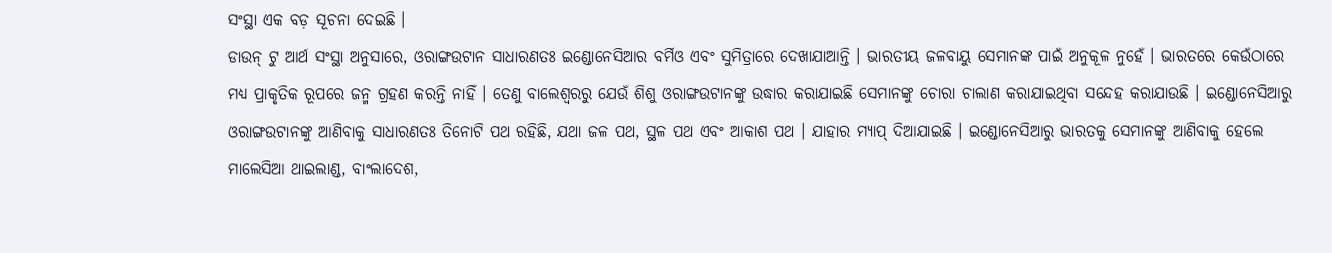ସଂସ୍ଥା ଏକ ବଡ଼ ସୂଚନା ଦେଇଛି ।
ଡାଉନ୍ ଟୁ ଆର୍ଥ ସଂସ୍ଥା ଅନୁସାରେ, ଓରାଙ୍ଗଉଟାନ ସାଧାରଣତଃ ଇଣ୍ଡୋନେସିଆର ବର୍ମିଓ ଏବଂ ସୁମିତ୍ରାରେ ଦେଖାଯାଆନ୍ତି । ଭାରତୀୟ ଜଳବାୟୁ ସେମାନଙ୍କ ପାଇଁ ଅନୁକୂଳ ନୁହେଁ । ଭାରତରେ କେଉଁଠାରେ ମଧ୍ୟ ପ୍ରାକୃତିକ ରୂପରେ ଜନ୍ମ ଗ୍ରହଣ କରନ୍ତି ନାହିଁ । ତେଣୁ ବାଲେଶ୍ୱରରୁ ଯେଉଁ ଶିଶୁ ଓରାଙ୍ଗଉଟାନଙ୍କୁ ଉଦ୍ଧାର କରାଯାଇଛି ସେମାନଙ୍କୁ ଚୋରା ଚାଲାଣ କରାଯାଇଥିବା ସନ୍ଦେହ କରାଯାଉଛି । ଇଣ୍ଡୋନେସିଆରୁ ଓରାଙ୍ଗଉଟାନଙ୍କୁ ଆଣିବାକୁ ସାଧାରଣତଃ ତିନୋଟି ପଥ ରହିଛି, ଯଥା ଜଳ ପଥ, ସ୍ଥଳ ପଥ ଏବଂ ଆକାଶ ପଥ । ଯାହାର ମ୍ୟାପ୍ ଦିଆଯାଇଛି । ଇଣ୍ଡୋନେସିଆରୁ ଭାରତକୁ ସେମାନଙ୍କୁ ଆଣିବାକୁ ହେଲେ ମାଲେସିଆ ଥାଇଲାଣ୍ଡ, ବାଂଲାଦେଶ,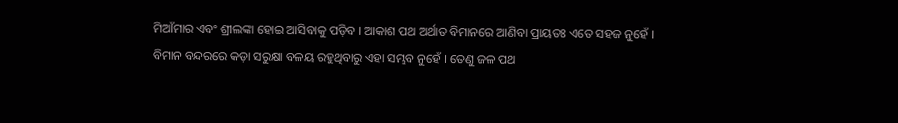ମିଆଁମାର ଏବଂ ଶ୍ରୀଲଙ୍କା ହୋଇ ଆସିବାକୁ ପଡ଼ିବ । ଆକାଶ ପଥ ଅର୍ଥାତ ବିମାନରେ ଆଣିବା ପ୍ରାୟତଃ ଏତେ ସହଜ ନୁହେଁ । ବିମାନ ବନ୍ଦରରେ କଡ଼ା ସରୁକ୍ଷା ବଳୟ ରହୁଥିବାରୁ ଏହା ସମ୍ଭବ ନୁହେଁ । ତେଣୁ ଜଳ ପଥ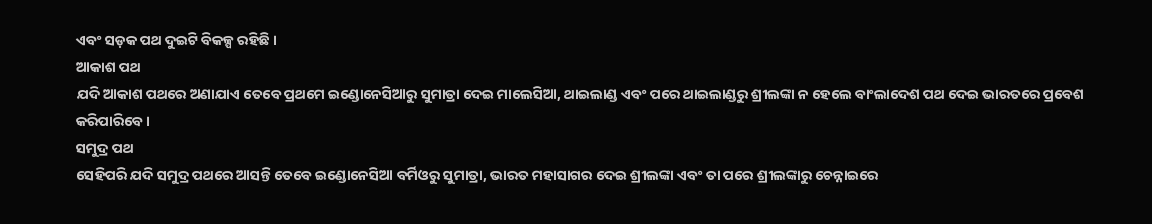ଏବଂ ସଡ଼କ ପଥ ଦୁଇଟି ବିକଳ୍ପ ରହିଛି ।
ଆକାଶ ପଥ
ଯଦି ଆକାଶ ପଥରେ ଅଣାଯାଏ ତେବେ ପ୍ରଥମେ ଇଣ୍ଡୋନେସିଆରୁ ସୁମାତ୍ରା ଦେଇ ମାଲେସିଆ, ଥାଇଲାଣ୍ଡ ଏବଂ ପରେ ଥାଇଲାଣ୍ଡରୁ ଶ୍ରୀଲଙ୍କା ନ ହେଲେ ବାଂଲାଦେଶ ପଥ ଦେଇ ଭାରତରେ ପ୍ରବେଶ କରିପାରିବେ ।
ସମୁଦ୍ର ପଥ
ସେହିପରି ଯଦି ସମୁଦ୍ର ପଥରେ ଆସନ୍ତି ତେବେ ଇଣ୍ଡୋନେସିଆ ବର୍ମିଓରୁ ସୁମାତ୍ରା, ଭାରତ ମହାସାଗର ଦେଇ ଶ୍ରୀଲଙ୍କା ଏବଂ ତା ପରେ ଶ୍ରୀଲଙ୍କାରୁ ଚେନ୍ନାଇରେ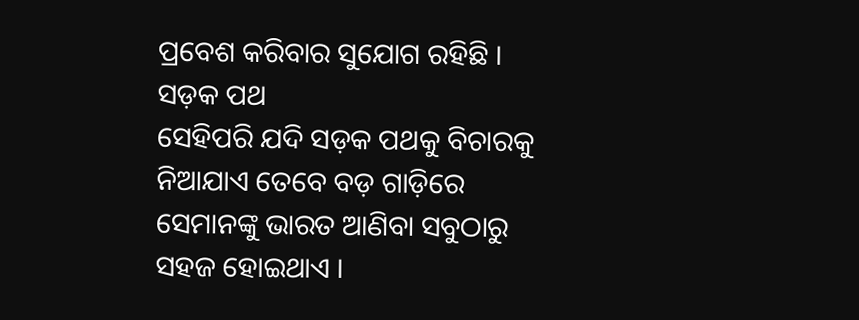ପ୍ରବେଶ କରିବାର ସୁଯୋଗ ରହିଛି ।
ସଡ଼କ ପଥ
ସେହିପରି ଯଦି ସଡ଼କ ପଥକୁ ବିଚାରକୁ ନିଆଯାଏ ତେବେ ବଡ଼ ଗାଡ଼ିରେ ସେମାନଙ୍କୁ ଭାରତ ଆଣିବା ସବୁଠାରୁ ସହଜ ହୋଇଥାଏ ।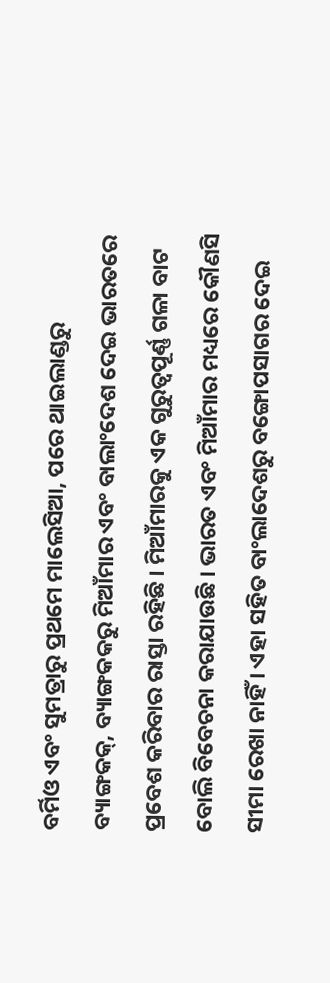ବର୍ମିଓ ଏବଂ ସୁମତ୍ରାରୁ ପ୍ରଥମେ ମାଲେସିଆ, ପରେ ଥାଇଲାଣ୍ଡରୁ ବ୍ୟାଙ୍ଗକକ୍, ବ୍ୟାଙ୍ଗକକରୁ ମିଆଁମାର ଏବଂ ବାଲାଂଦେଶ ଦେଇ ଭାରତରେ ପ୍ରବେଶ କରିବାର ରାସ୍ତା ରହିଛି । ମିଆଁମାରକୁ ଏକ ଗୁରୁତ୍ୱପୂର୍ଣ୍ଣ ଗଳା ବାଟ ବୋଲି ବିବେଚନା କରାଯାଉଛି । ଭାରତ ଏବଂ ମିଆଁମାର ମଧ୍ୟରେ କୌଣସି ସୀମା ରେଖା ନାହିଁ । ଏହା ସହିତ ବାଂଲାଦେଶରୁ ବଙ୍ଗୋପସାଗର ଦେଇ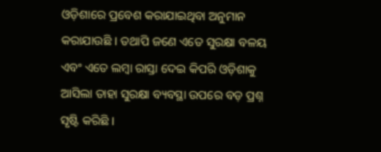ଓଡ଼ିଶାରେ ପ୍ରବେଶ କରାଯାଇଥିବା ଅନୁମାନ କରାଯାଉଛି । ତଥାପି ଜଣେ ଏତେ ସୁରକ୍ଷା ବଳୟ ଏବଂ ଏତେ ଲମ୍ବା ରାସ୍ତା ଦେଇ କିପରି ଓଡ଼ିଶାକୁ ଆସିଲା ତାହା ସୁରକ୍ଷା ବ୍ୟବସ୍ଥା ଉପରେ ବଡ଼ ପ୍ରଶ୍ନ ସୃଷ୍ଟି କରିଛି ।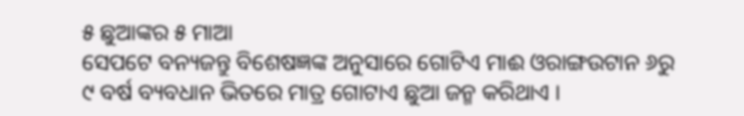୫ ଛୁଆଙ୍କର ୫ ମାଆ
ସେପଟେ ବନ୍ୟଜନ୍ତୁ ବିଶେଷଜ୍ଞଙ୍କ ଅନୁସାରେ ଗୋଟିଏ ମାଈ ଓରାଙ୍ଗଉଟାନ ୬ରୁ ୯ ବର୍ଷ ବ୍ୟବଧାନ ଭିତରେ ମାତ୍ର ଗୋଟାଏ ଛୁଆ ଜନ୍ମ କରିଥାଏ ।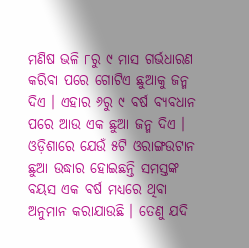ମଣିଷ ଭଳି ୮ରୁ ୯ ମାସ ଗର୍ଭଧାରଣ କରିବା ପରେ ଗୋଟିଏ ଛୁଆକୁ ଜନ୍ମ ଦିଏ । ଏହାର ୬ରୁ ୯ ବର୍ଷ ବ୍ୟବଧାନ ପରେ ଆଉ ଏକ ଛୁଆ ଜନ୍ମ ଦିଏ । ଓଡ଼ିଶାରେ ଯେଉଁ ୫ଟି ଓରାଙ୍ଗଉଟାନ ଛୁଆ ଉଦ୍ଧାର ହୋଇଛନ୍ତି ସମସ୍ତଙ୍କ ବୟସ ଏକ ବର୍ଷ ମଧ୍ୟରେ ଥିବା ଅନୁମାନ କରାଯାଉଛି । ତେଣୁ ଯଦି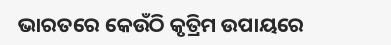ଭାରତରେ କେଉଁଠି କୃତ୍ରିମ ଉପାୟରେ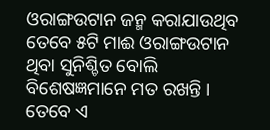ଓରାଙ୍ଗଉଟାନ ଜନ୍ମ କରାଯାଉଥିବ ତେବେ ୫ଟି ମାଈ ଓରାଙ୍ଗଉଟାନ ଥିବା ସୁନିଶ୍ଚିତ ବୋଲି ବିଶେଷଜ୍ଞମାନେ ମତ ରଖନ୍ତି । ତେବେ ଏ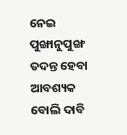ନେଇ ପୁଙ୍ଖାନୁପୁଙ୍ଖ ତଦନ୍ତ ହେବା ଆବଶ୍ୟକ ବୋଲି ଦାବି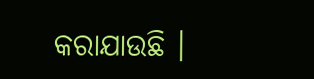କରାଯାଉଛି ।